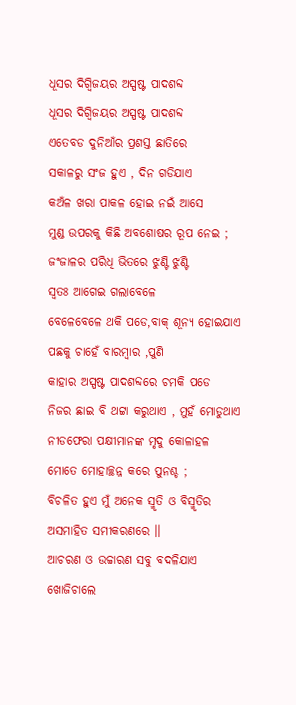ଧୂସର ଦିଗ୍ବିଜୟର ଅସ୍ପଷ୍ଟ ପାଦଶବ୍ଦ
ଧୂସର ଦିଗ୍ବିଜୟର ଅସ୍ପଷ୍ଟ ପାଦଶବ୍ଦ
ଏତେବଡ ଦୁନିଆଁର ପ୍ରଶସ୍ତ ଛାତିରେ
ସକାଳରୁ ସଂଜ ହୁଏ , ଦିନ ଗଡିଯାଏ
କଅଁଳ ଖରା ପାକଳ ହୋଇ ନଇଁ ଆସେ
ମୁଣ୍ଡ ଉପରକୁ କିଛି ଅବଶୋଷର ରୂପ ନେଇ ;
ଜଂଜାଳର ପରିଧି ଭିତରେ ଝୁଣ୍ଟି ଝୁଣ୍ଟି
ସ୍ବତଃ ଆଗେଇ ଗଲାବେଳେ
ବେଳେବେଳେ ଥକି ପଡେ,ବାକ୍ ଶୂନ୍ୟ ହୋଇଯାଏ
ପଛକୁ ଚାହେଁ ବାରମ୍ବାର ,ପୁଣି
କାହାର ଅସ୍ପଷ୍ଟ ପାଦଶବ୍ଦରେ ଚମକି ପଡେ
ନିଜର ଛାଇ ବି ଥଟ୍ଟା କରୁଥାଏ , ମୁହଁ ମୋଡୁଥାଏ
ନୀଡଫେରା ପକ୍ଷୀମାନଙ୍କ ମୃଦୁ କୋଳାହଳ
ମୋତେ ମୋହାଚ୍ଛନ୍ନ କରେ ପୁନଶ୍ଚ ;
ବିଚଳିତ ହୁଏ ମୁଁ ଅନେକ ସ୍ମୃତି ଓ ବିସ୍ମୃତିର
ଅସମାହିତ ସମୀକରଣରେ ।।
ଆଚରଣ ଓ ଉଚ୍ଚାରଣ ସବୁ ବଦଳିଯାଏ
ଖୋଜିଚାଲେ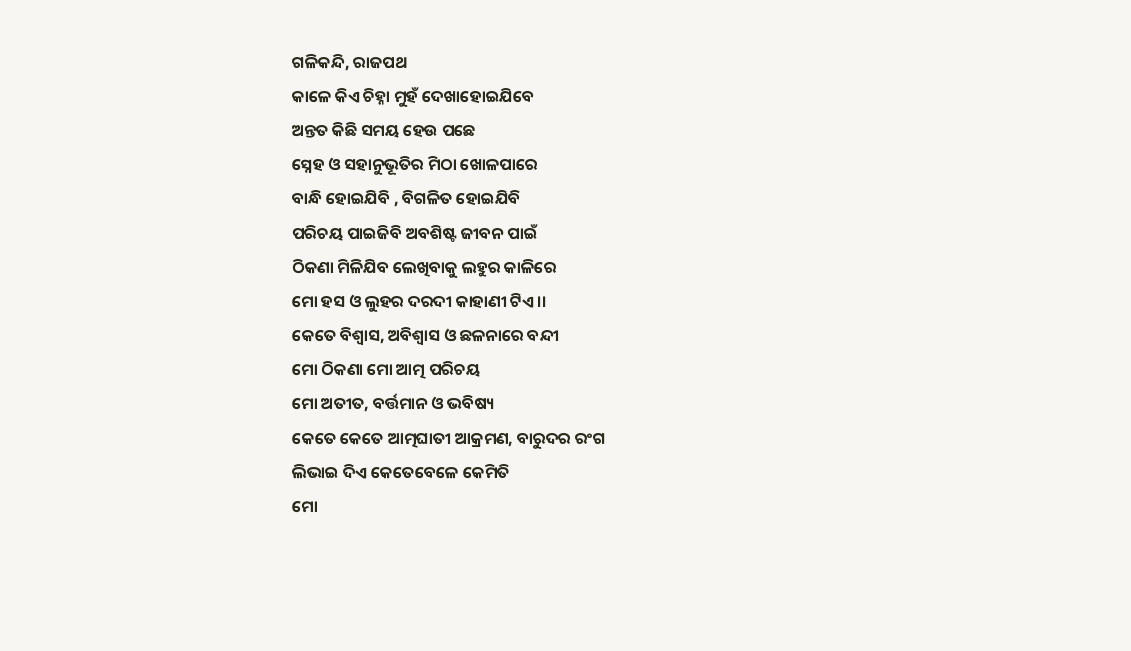ଗଳିକନ୍ଦି, ରାଜପଥ
କାଳେ କିଏ ଚିହ୍ନା ମୁହଁ ଦେଖାହୋଇଯିବେ
ଅନ୍ତତ କିଛି ସମୟ ହେଉ ପଛେ
ସ୍ନେହ ଓ ସହାନୁଭୂତିର ମିଠା ଖୋଳପାରେ
ବାନ୍ଧି ହୋଇଯିବି , ବିଗଳିତ ହୋଇଯିବି
ପରିଚୟ ପାଇଜିବି ଅବଶିଷ୍ଟ ଜୀବନ ପାଇଁ
ଠିକଣା ମିଳିଯିବ ଲେଖିବାକୁ ଲହୁର କାଳିରେ
ମୋ ହସ ଓ ଲୁହର ଦରଦୀ କାହାଣୀ ଟିଏ ।।
କେତେ ବିଶ୍ବାସ, ଅବିଶ୍ବାସ ଓ ଛଳନାରେ ବନ୍ଦୀ
ମୋ ଠିକଣା ମୋ ଆତ୍ମ ପରିଚୟ
ମୋ ଅତୀତ, ବର୍ତ୍ତମାନ ଓ ଭବିଷ୍ୟ
କେତେ କେତେ ଆତ୍ମଘାତୀ ଆକ୍ରମଣ, ବାରୁଦର ରଂଗ
ଲିଭାଇ ଦିଏ କେତେବେଳେ କେମିତି
ମୋ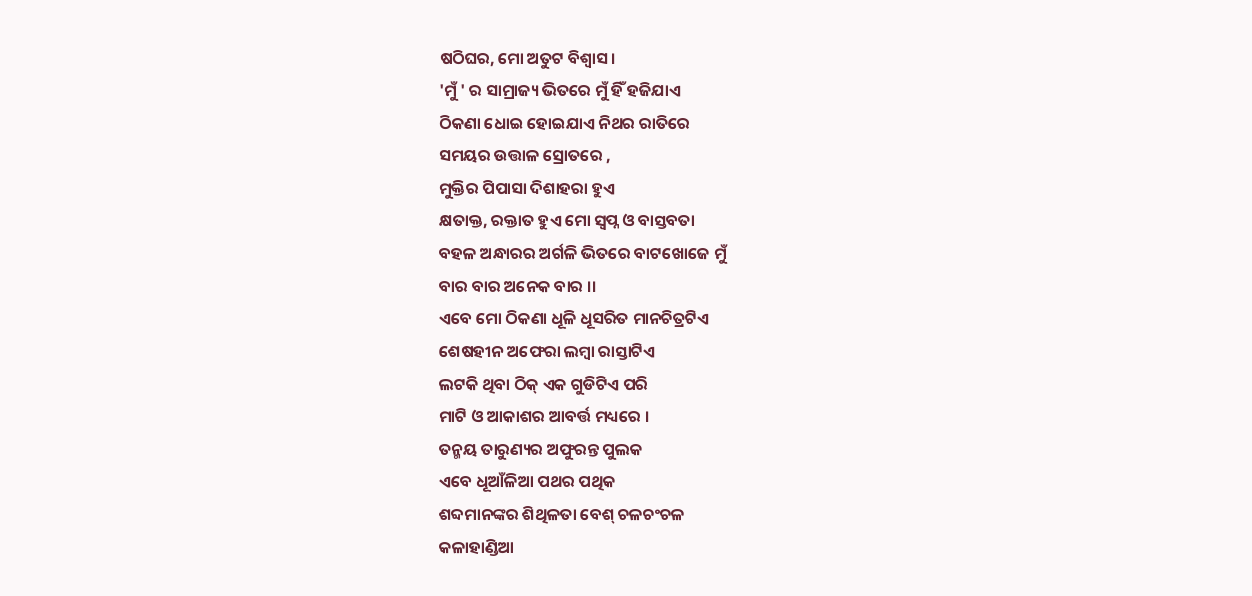ଷଠିଘର, ମୋ ଅତୁଟ ବିଶ୍ବାସ ।
'ମୁଁ ' ର ସାମ୍ରାଜ୍ୟ ଭିତରେ ମୁଁ ହିଁ ହଜିଯାଏ
ଠିକଣା ଧୋଇ ହୋଇଯାଏ ନିଥର ରାତିରେ
ସମୟର ଉତ୍ତାଳ ସ୍ରୋତରେ ,
ମୁକ୍ତିର ପିପାସା ଦିଶାହରା ହୁଏ
କ୍ଷତାକ୍ତ, ରକ୍ତାତ ହୁଏ ମୋ ସ୍ବପ୍ନ ଓ ବାସ୍ତବତା
ବହଳ ଅନ୍ଧାରର ଅର୍ଗଳି ଭିତରେ ବାଟଖୋଜେ ମୁଁ
ବାର ବାର ଅନେକ ବାର ।।
ଏବେ ମୋ ଠିକଣା ଧୂଳି ଧୂସରିତ ମାନଚିତ୍ରଟିଏ
ଶେଷହୀନ ଅଫେରା ଲମ୍ବା ରାସ୍ତାଟିଏ
ଲଟକି ଥିବା ଠିକ୍ ଏକ ଗୁଡିଟିଏ ପରି
ମାଟି ଓ ଆକାଶର ଆବର୍ତ୍ତ ମଧ୍ୟରେ ।
ତନ୍ମୟ ତାରୁଣ୍ୟର ଅଫୁରନ୍ତ ପୁଲକ
ଏବେ ଧୂଆଁଳିଆ ପଥର ପଥିକ
ଶବ୍ଦମାନଙ୍କର ଶିଥିଳତା ବେଶ୍ ଚଳଚଂଚଳ
କଳାହାଣ୍ଡିଆ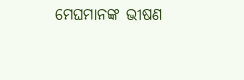ମେଘମାନଙ୍କ ଭୀଷଣ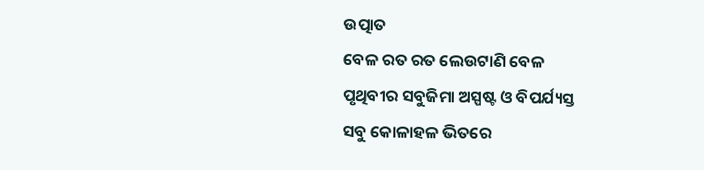ଉତ୍ପାତ
ବେଳ ରତ ରତ ଲେଉଟାଣି ବେଳ
ପୃଥିବୀର ସବୁଜିମା ଅସ୍ପଷ୍ଟ ଓ ବିପର୍ଯ୍ୟସ୍ତ
ସବୁ କୋଳାହଳ ଭିତରେ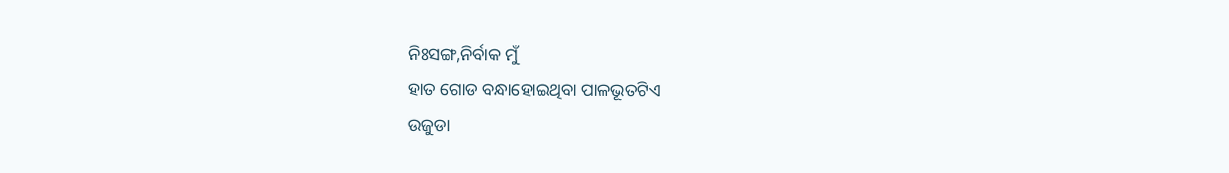ନିଃସଙ୍ଗ,ନିର୍ବାକ ମୁଁ
ହାତ ଗୋଡ ବନ୍ଧାହୋଇଥିବା ପାଳଭୂତଟିଏ
ଉଜୁଡା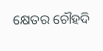କ୍ଷେତର ଚୌହଦି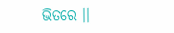ଭିତରେ ।।